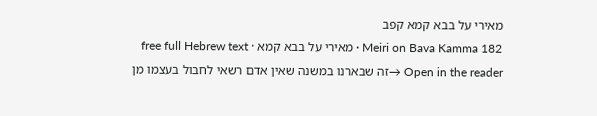מאירי על בבא קמא קפב
Meiri on Bava Kamma 182 · מאירי על בבא קמא · free full Hebrew text
Open in the reader →זה שבארנו במשנה שאין אדם רשאי לחבול בעצמו מן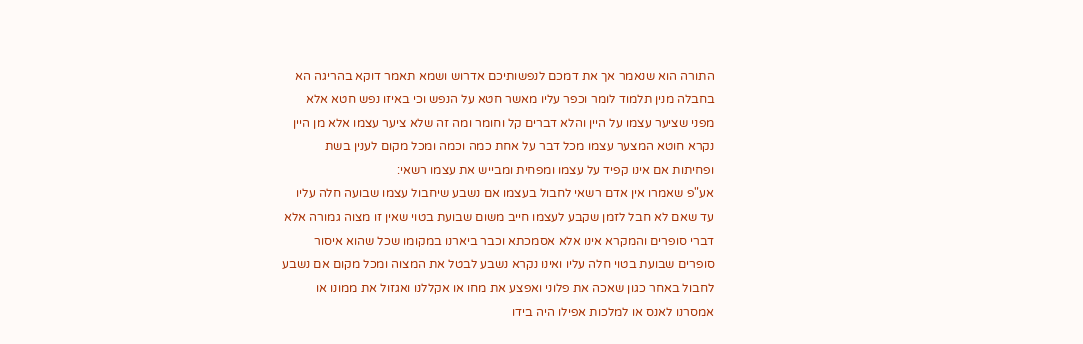התורה הוא שנאמר אך את דמכם לנפשותיכם אדרוש ושמא תאמר דוקא בהריגה הא בחבלה מנין תלמוד לומר וכפר עליו מאשר חטא על הנפש וכי באיזו נפש חטא אלא מפני שציער עצמו על היין והלא דברים קל וחומר ומה זה שלא ציער עצמו אלא מן היין נקרא חוטא המצער עצמו מכל דבר על אחת כמה וכמה ומכל מקום לענין בשת ופחיתות אם אינו קפיד על עצמו ומפחית ומבייש את עצמו רשאי:
אע"פ שאמרו אין אדם רשאי לחבול בעצמו אם נשבע שיחבול עצמו שבועה חלה עליו עד שאם לא חבל לזמן שקבע לעצמו חייב משום שבועת בטוי שאין זו מצוה גמורה אלא דברי סופרים והמקרא אינו אלא אסמכתא וכבר ביארנו במקומו שכל שהוא איסור סופרים שבועת בטוי חלה עליו ואינו נקרא נשבע לבטל את המצוה ומכל מקום אם נשבע לחבול באחר כגון שאכה את פלוני ואפצע את מחו או אקללנו ואגזול את ממונו או אמסרנו לאנס או למלכות אפילו היה בידו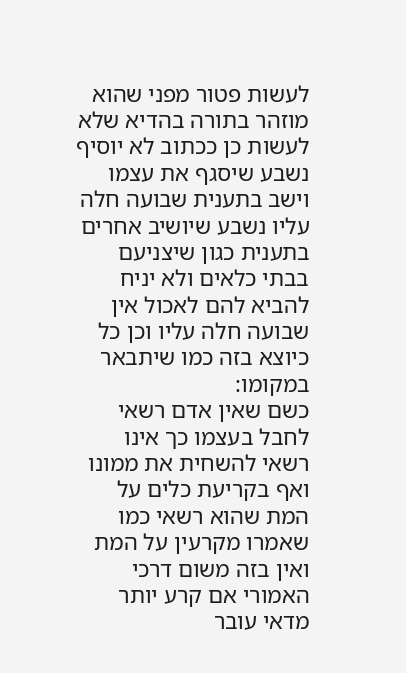לעשות פטור מפני שהוא מוזהר בתורה בהדיא שלא לעשות כן ככתוב לא יוסיף נשבע שיסגף את עצמו וישב בתענית שבועה חלה עליו נשבע שיושיב אחרים בתענית כגון שיצניעם בבתי כלאים ולא יניח להביא להם לאכול אין שבועה חלה עליו וכן כל כיוצא בזה כמו שיתבאר במקומו:
כשם שאין אדם רשאי לחבל בעצמו כך אינו רשאי להשחית את ממונו ואף בקריעת כלים על המת שהוא רשאי כמו שאמרו מקרעין על המת ואין בזה משום דרכי האמורי אם קרע יותר מדאי עובר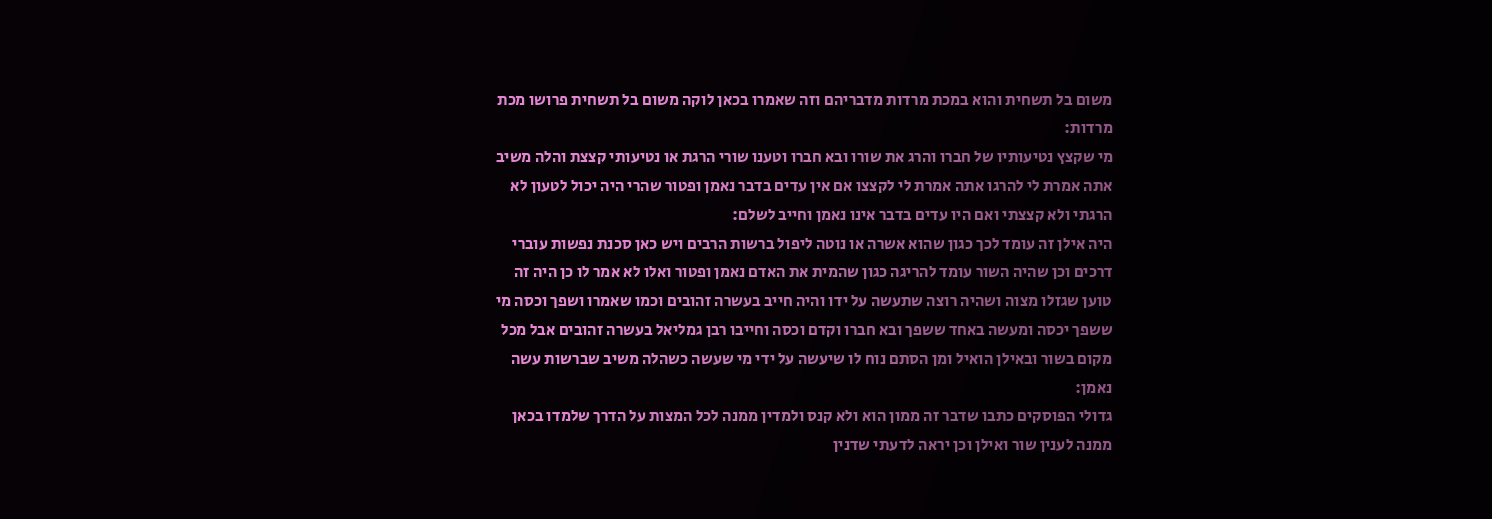משום בל תשחית והוא במכת מרדות מדבריהם וזה שאמרו בכאן לוקה משום בל תשחית פרושו מכת מרדות:
מי שקצץ נטיעותיו של חברו והרג את שורו ובא חברו וטענו שורי הרגת או נטיעותי קצצת והלה משיב אתה אמרת לי להרגו אתה אמרת לי לקצצו אם אין עדים בדבר נאמן ופטור שהרי היה יכול לטעון לא הרגתי ולא קצצתי ואם היו עדים בדבר אינו נאמן וחייב לשלם:
היה אילן זה עומד לכך כגון שהוא אשרה או נוטה ליפול ברשות הרבים ויש כאן סכנת נפשות עוברי דרכים וכן שהיה השור עומד להריגה כגון שהמית את האדם נאמן ופטור ואלו לא אמר לו כן היה זה טוען שגזלו מצוה ושהיה רוצה שתעשה על ידו והיה חייב בעשרה זהובים וכמו שאמרו ושפך וכסה מי ששפך יכסה ומעשה באחד ששפך ובא חברו וקדם וכסה וחייבו רבן גמליאל בעשרה זהובים אבל מכל מקום בשור ובאילן הואיל ומן הסתם נוח לו שיעשה על ידי מי שעשה כשהלה משיב שברשות עשה נאמן:
גדולי הפוסקים כתבו שדבר זה ממון הוא ולא קנס ולמדין ממנה לכל המצות על הדרך שלמדו בכאן ממנה לענין שור ואילן וכן יראה לדעתי שדנין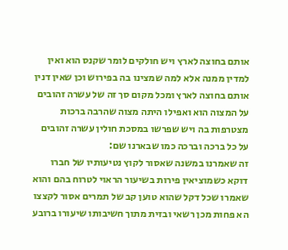אותם בחוצה לארץ ויש חולקים לומר שקנס הוא ואין למדין ממנה אלא למה שמצינו בה בפירוש וכן שאין דנין אותם בחוצה לארץ ומכל מקום סך זה של עשרה זהובים על המצוה הוא ואפילו היתה מצוה שהרבה ברכות מצטרפות בה ויש שפרשו במסכת חולין עשרה זהובים על כל ברכה וברכה כמו שבארנו שם:
זה שאמרנו במשנה שאסור לקוץ נטיעותיו של חברו דוקא כשמוציאין פירות בשיעור הראוי לטרוח בהם והוא שאמרו שכל דקל שהוא טוען קב של תמרים אסור לקצצו הא פחות מכן רשאי ובזית מתוך חשיבותו שיעורו ברובע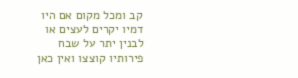קב ומכל מקום אם היו דמיו יקרים לעצים או לבנין יתר על שבח פירותיו קוצצו ואין כאן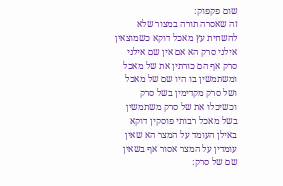שום פקפוק:
זה שאסרה תורה במצור שלא להשחית עץ מאכל דוקא כשמוצאין אילני סרק הא אם אין שם אילני סרק אף הם כורתין את של מאכל ומשתמשין בו היו שם של מאכל ושל סרק מקדימין בשל סרק וכשיכלו את של סרק משתמשין בשל מאכל רבותי פוסקין דוקא באילן העומד על המצר הא שאין עומדין על המצר אסור אף בשאין שם של סרק: